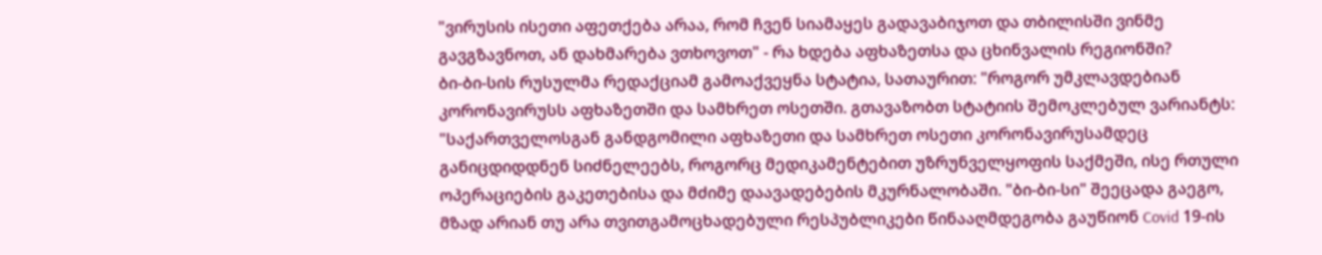"ვირუსის ისეთი აფეთქება არაა, რომ ჩვენ სიამაყეს გადავაბიჯოთ და თბილისში ვინმე გავგზავნოთ, ან დახმარება ვთხოვოთ" - რა ხდება აფხაზეთსა და ცხინვალის რეგიონში?
ბი-ბი-სის რუსულმა რედაქციამ გამოაქვეყნა სტატია, სათაურით: "როგორ უმკლავდებიან კორონავირუსს აფხაზეთში და სამხრეთ ოსეთში. გთავაზობთ სტატიის შემოკლებულ ვარიანტს:
"საქართველოსგან განდგომილი აფხაზეთი და სამხრეთ ოსეთი კორონავირუსამდეც განიცდიდდნენ სიძნელეებს, როგორც მედიკამენტებით უზრუნველყოფის საქმეში, ისე რთული ოპერაციების გაკეთებისა და მძიმე დაავადებების მკურნალობაში. "ბი-ბი-სი" შეეცადა გაეგო, მზად არიან თუ არა თვითგამოცხადებული რესპუბლიკები წინააღმდეგობა გაუწიონ Covid 19-ის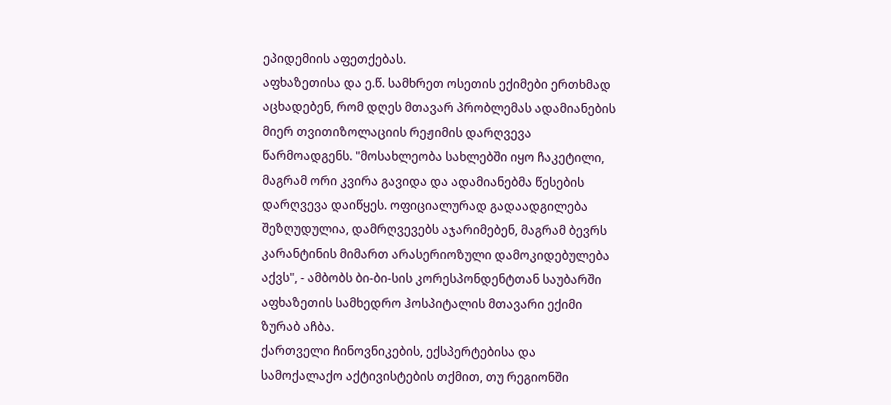ეპიდემიის აფეთქებას.
აფხაზეთისა და ე.წ. სამხრეთ ოსეთის ექიმები ერთხმად აცხადებენ, რომ დღეს მთავარ პრობლემას ადამიანების მიერ თვითიზოლაციის რეჟიმის დარღვევა წარმოადგენს. "მოსახლეობა სახლებში იყო ჩაკეტილი, მაგრამ ორი კვირა გავიდა და ადამიანებმა წესების დარღვევა დაიწყეს. ოფიციალურად გადაადგილება შეზღუდულია, დამრღვევებს აჯარიმებენ, მაგრამ ბევრს კარანტინის მიმართ არასერიოზული დამოკიდებულება აქვს", - ამბობს ბი-ბი-სის კორესპონდენტთან საუბარში აფხაზეთის სამხედრო ჰოსპიტალის მთავარი ექიმი ზურაბ აჩბა.
ქართველი ჩინოვნიკების, ექსპერტებისა და სამოქალაქო აქტივისტების თქმით, თუ რეგიონში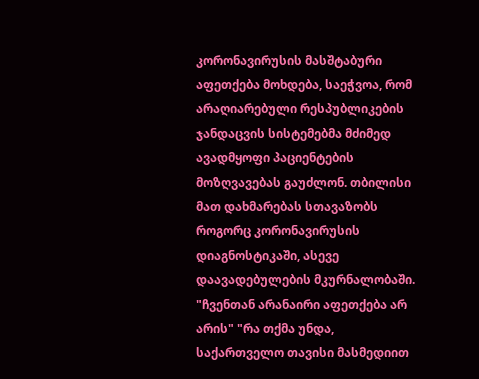კორონავირუსის მასშტაბური აფეთქება მოხდება, საეჭვოა, რომ არაღიარებული რესპუბლიკების ჯანდაცვის სისტემებმა მძიმედ ავადმყოფი პაციენტების მოზღვავებას გაუძლონ. თბილისი მათ დახმარებას სთავაზობს როგორც კორონავირუსის დიაგნოსტიკაში, ასევე დაავადებულების მკურნალობაში.
"ჩვენთან არანაირი აფეთქება არ არის" "რა თქმა უნდა, საქართველო თავისი მასმედიით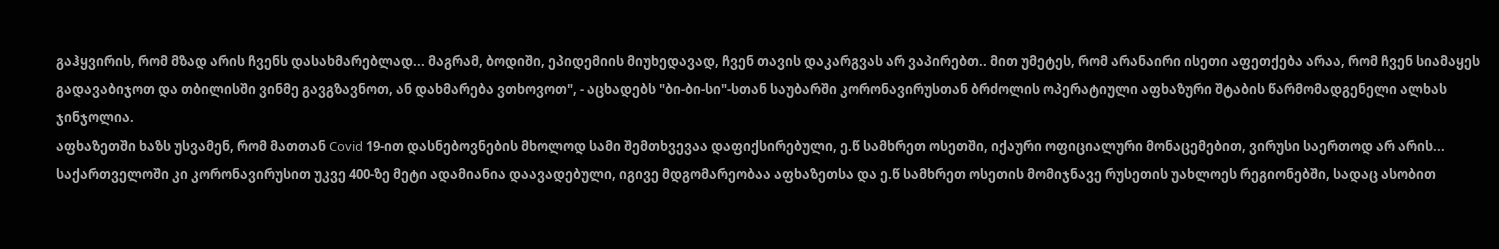გაჰყვირის, რომ მზად არის ჩვენს დასახმარებლად... მაგრამ, ბოდიში, ეპიდემიის მიუხედავად, ჩვენ თავის დაკარგვას არ ვაპირებთ.. მით უმეტეს, რომ არანაირი ისეთი აფეთქება არაა, რომ ჩვენ სიამაყეს გადავაბიჯოთ და თბილისში ვინმე გავგზავნოთ, ან დახმარება ვთხოვოთ", - აცხადებს "ბი-ბი-სი"-სთან საუბარში კორონავირუსთან ბრძოლის ოპერატიული აფხაზური შტაბის წარმომადგენელი ალხას ჯინჯოლია.
აფხაზეთში ხაზს უსვამენ, რომ მათთან Covid 19-ით დასნებოვნების მხოლოდ სამი შემთხვევაა დაფიქსირებული, ე.წ სამხრეთ ოსეთში, იქაური ოფიციალური მონაცემებით, ვირუსი საერთოდ არ არის... საქართველოში კი კორონავირუსით უკვე 400-ზე მეტი ადამიანია დაავადებული, იგივე მდგომარეობაა აფხაზეთსა და ე.წ სამხრეთ ოსეთის მომიჯნავე რუსეთის უახლოეს რეგიონებში, სადაც ასობით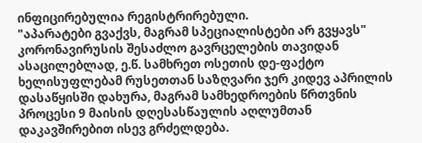ინფიცირებულია რეგისტრირებული.
"აპარატები გვაქვს, მაგრამ სპეციალისტები არ გვყავს"
კორონავირუსის შესაძლო გავრცელების თავიდან ასაცილებლად, ე.წ. სამხრეთ ოსეთის დე-ფაქტო ხელისუფლებამ რუსეთთან საზღვარი ჯერ კიდევ აპრილის დასაწყისში დახურა, მაგრამ სამხედროების წრთვნის პროცესი 9 მაისის დღესასწაულის აღლუმთან დაკავშირებით ისევ გრძელდება.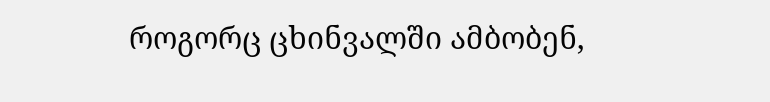როგორც ცხინვალში ამბობენ,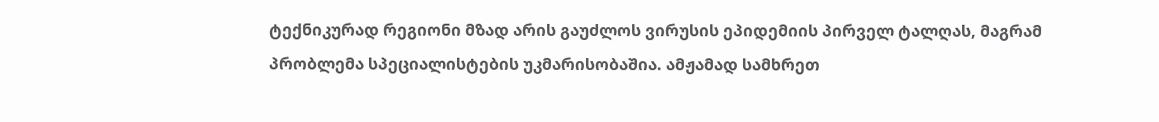ტექნიკურად რეგიონი მზად არის გაუძლოს ვირუსის ეპიდემიის პირველ ტალღას, მაგრამ პრობლემა სპეციალისტების უკმარისობაშია. ამჟამად სამხრეთ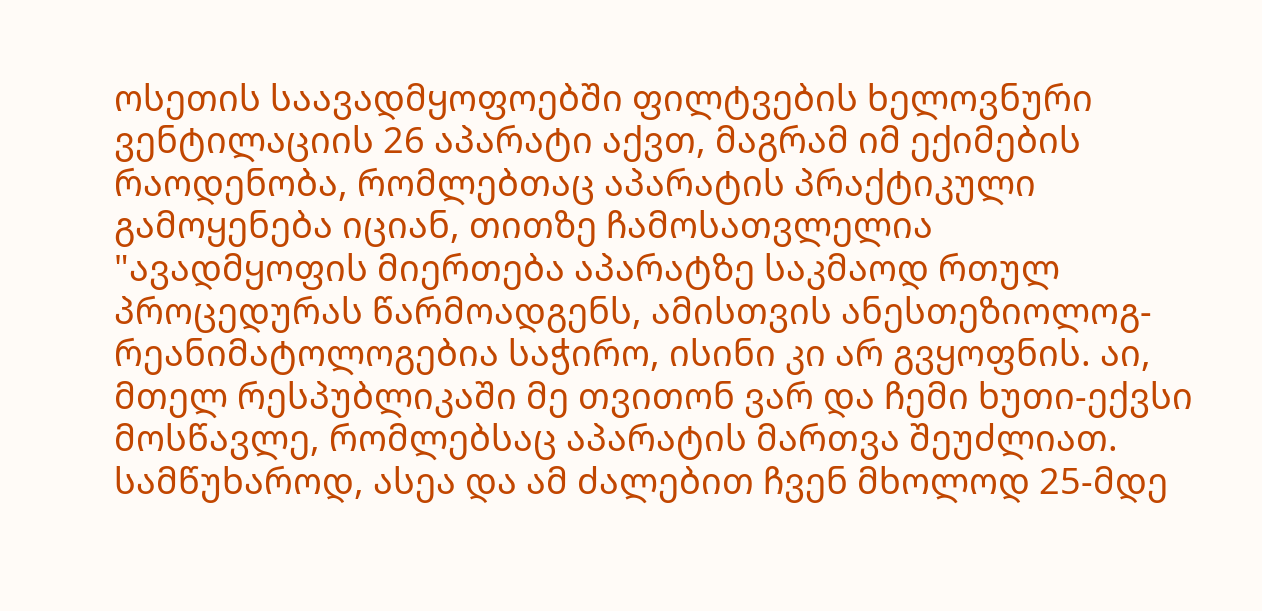ოსეთის საავადმყოფოებში ფილტვების ხელოვნური ვენტილაციის 26 აპარატი აქვთ, მაგრამ იმ ექიმების რაოდენობა, რომლებთაც აპარატის პრაქტიკული გამოყენება იციან, თითზე ჩამოსათვლელია
"ავადმყოფის მიერთება აპარატზე საკმაოდ რთულ პროცედურას წარმოადგენს, ამისთვის ანესთეზიოლოგ-რეანიმატოლოგებია საჭირო, ისინი კი არ გვყოფნის. აი, მთელ რესპუბლიკაში მე თვითონ ვარ და ჩემი ხუთი-ექვსი მოსწავლე, რომლებსაც აპარატის მართვა შეუძლიათ. სამწუხაროდ, ასეა და ამ ძალებით ჩვენ მხოლოდ 25-მდე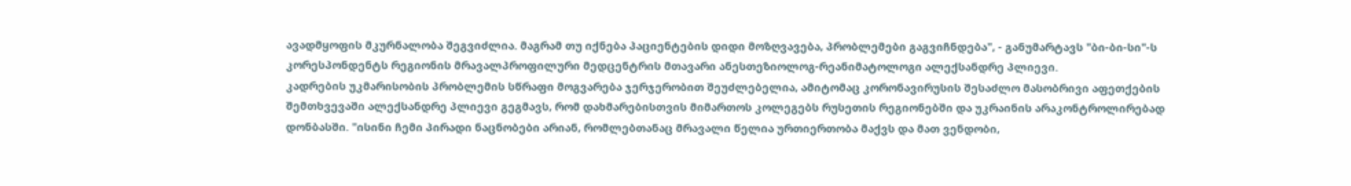ავადმყოფის მკურნალობა შეგვიძლია. მაგრამ თუ იქნება პაციენტების დიდი მოზღვავება, პრობლემები გაგვიჩნდება", - განუმარტავს "ბი-ბი-სი"-ს კორესპონდენტს რეგიონის მრავალპროფილური მედცენტრის მთავარი ანესთეზიოლოგ-რეანიმატოლოგი ალექსანდრე პლიევი.
კადრების უკმარისობის პრობლემის სწრაფი მოგვარება ჯერჯერობით შეუძლებელია, ამიტომაც კორონავირუსის შესაძლო მასობრივი აფეთქების შემთხვევაში ალექსანდრე პლიევი გეგმავს, რომ დახმარებისთვის მიმართოს კოლეგებს რუსეთის რეგიონებში და უკრაინის არაკონტროლირებად დონბასში. "ისინი ჩემი პირადი ნაცნობები არიან, რომლებთანაც მრავალი წელია ურთიერთობა მაქვს და მათ ვენდობი,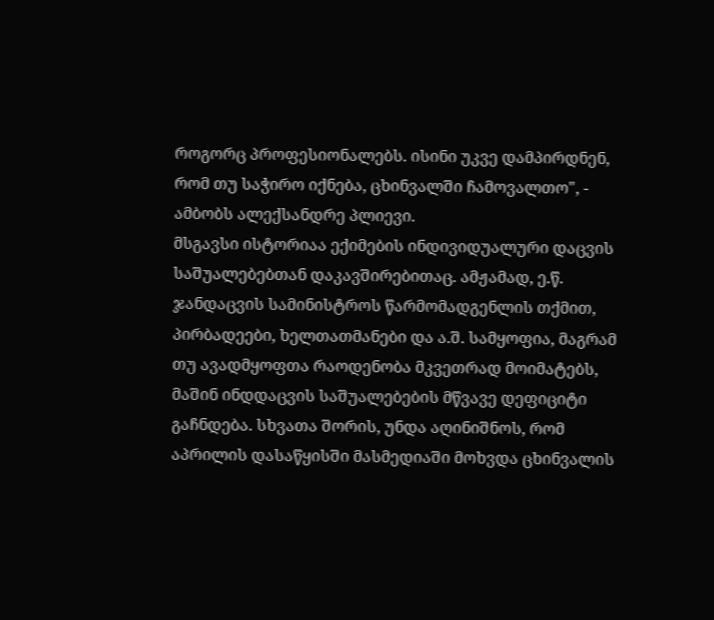როგორც პროფესიონალებს. ისინი უკვე დამპირდნენ, რომ თუ საჭირო იქნება, ცხინვალში ჩამოვალთო", - ამბობს ალექსანდრე პლიევი.
მსგავსი ისტორიაა ექიმების ინდივიდუალური დაცვის საშუალებებთან დაკავშირებითაც. ამჟამად, ე.წ. ჯანდაცვის სამინისტროს წარმომადგენლის თქმით, პირბადეები, ხელთათმანები და ა.შ. სამყოფია, მაგრამ თუ ავადმყოფთა რაოდენობა მკვეთრად მოიმატებს, მაშინ ინდდაცვის საშუალებების მწვავე დეფიციტი გაჩნდება. სხვათა შორის, უნდა აღინიშნოს, რომ აპრილის დასაწყისში მასმედიაში მოხვდა ცხინვალის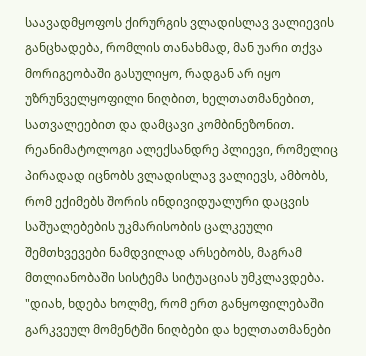საავადმყოფოს ქირურგის ვლადისლავ ვალიევის განცხადება, რომლის თანახმად, მან უარი თქვა მორიგეობაში გასულიყო, რადგან არ იყო უზრუნველყოფილი ნიღბით, ხელთათმანებით, სათვალეებით და დამცავი კომბინეზონით.
რეანიმატოლოგი ალექსანდრე პლიევი, რომელიც პირადად იცნობს ვლადისლავ ვალიევს, ამბობს, რომ ექიმებს შორის ინდივიდუალური დაცვის საშუალებების უკმარისობის ცალკეული შემთხვევები ნამდვილად არსებობს, მაგრამ მთლიანობაში სისტემა სიტუაციას უმკლავდება. "დიახ, ხდება ხოლმე, რომ ერთ განყოფილებაში გარკვეულ მომენტში ნიღბები და ხელთათმანები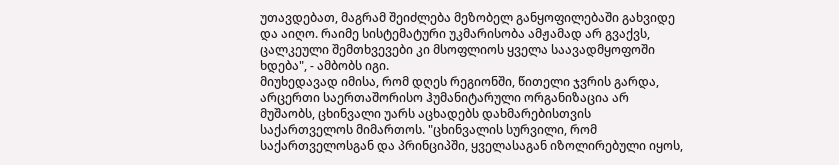უთავდებათ, მაგრამ შეიძლება მეზობელ განყოფილებაში გახვიდე და აიღო. რაიმე სისტემატური უკმარისობა ამჟამად არ გვაქვს, ცალკეული შემთხვევები კი მსოფლიოს ყველა საავადმყოფოში ხდება", - ამბობს იგი.
მიუხედავად იმისა, რომ დღეს რეგიონში, წითელი ჯვრის გარდა, არცერთი საერთაშორისო ჰუმანიტარული ორგანიზაცია არ მუშაობს, ცხინვალი უარს აცხადებს დახმარებისთვის საქართველოს მიმართოს. "ცხინვალის სურვილი, რომ საქართველოსგან და პრინციპში, ყველასაგან იზოლირებული იყოს,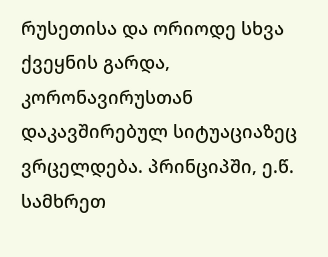რუსეთისა და ორიოდე სხვა ქვეყნის გარდა, კორონავირუსთან დაკავშირებულ სიტუაციაზეც ვრცელდება. პრინციპში, ე.წ. სამხრეთ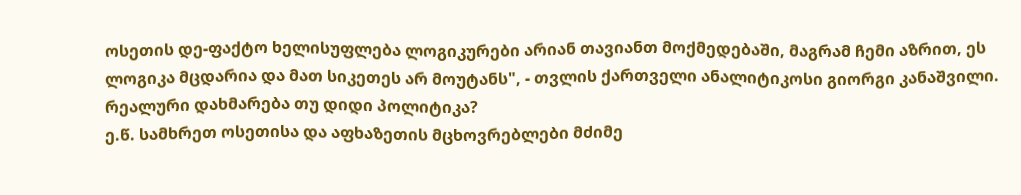ოსეთის დე-ფაქტო ხელისუფლება ლოგიკურები არიან თავიანთ მოქმედებაში, მაგრამ ჩემი აზრით, ეს ლოგიკა მცდარია და მათ სიკეთეს არ მოუტანს", - თვლის ქართველი ანალიტიკოსი გიორგი კანაშვილი.
რეალური დახმარება თუ დიდი პოლიტიკა?
ე.წ. სამხრეთ ოსეთისა და აფხაზეთის მცხოვრებლები მძიმე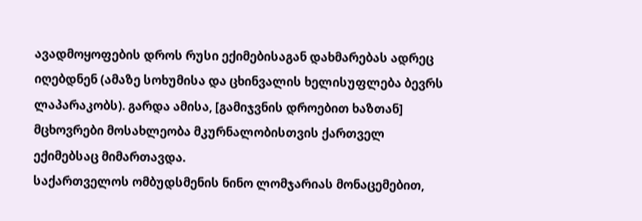ავადმოყოფების დროს რუსი ექიმებისაგან დახმარებას ადრეც იღებდნენ (ამაზე სოხუმისა და ცხინვალის ხელისუფლება ბევრს ლაპარაკობს). გარდა ამისა, [გამიჯვნის დროებით ხაზთან] მცხოვრები მოსახლეობა მკურნალობისთვის ქართველ ექიმებსაც მიმართავდა.
საქართველოს ომბუდსმენის ნინო ლომჯარიას მონაცემებით,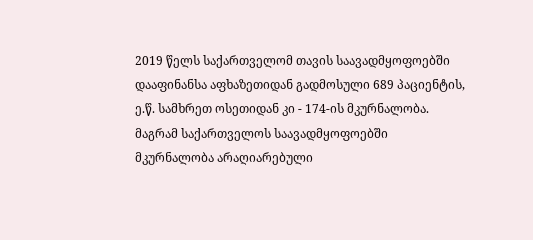2019 წელს საქართველომ თავის საავადმყოფოებში დააფინანსა აფხაზეთიდან გადმოსული 689 პაციენტის, ე.წ. სამხრეთ ოსეთიდან კი - 174-ის მკურნალობა.
მაგრამ საქართველოს საავადმყოფოებში მკურნალობა არაღიარებული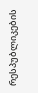რესპუბლიკების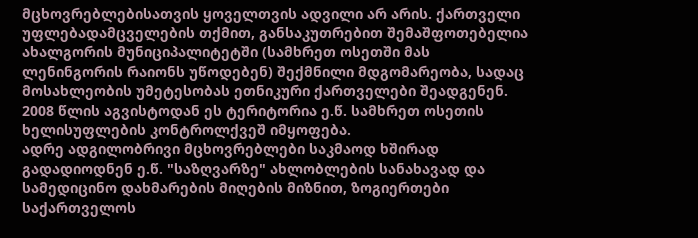მცხოვრებლებისათვის ყოველთვის ადვილი არ არის. ქართველი უფლებადამცველების თქმით, განსაკუთრებით შემაშფოთებელია ახალგორის მუნიციპალიტეტში (სამხრეთ ოსეთში მას ლენინგორის რაიონს უწოდებენ) შექმნილი მდგომარეობა, სადაც მოსახლეობის უმეტესობას ეთნიკური ქართველები შეადგენენ. 2008 წლის აგვისტოდან ეს ტერიტორია ე.წ. სამხრეთ ოსეთის ხელისუფლების კონტროლქვეშ იმყოფება.
ადრე ადგილობრივი მცხოვრებლები საკმაოდ ხშირად გადადიოდნენ ე.წ. "საზღვარზე" ახლობლების სანახავად და სამედიცინო დახმარების მიღების მიზნით, ზოგიერთები საქართველოს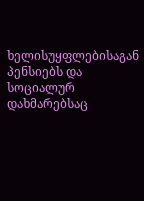ხელისუყფლებისაგან პენსიებს და სოციალურ დახმარებსაც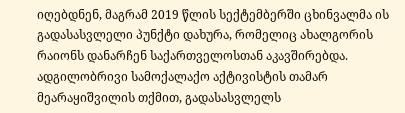იღებდნენ, მაგრამ 2019 წლის სექტემბერში ცხინვალმა ის გადასასვლელი პუნქტი დახურა, რომელიც ახალგორის რაიონს დანარჩენ საქართველოსთან აკავშირებდა.
ადგილობრივი სამოქალაქო აქტივისტის თამარ მეარაყიშვილის თქმით, გადასასვლელს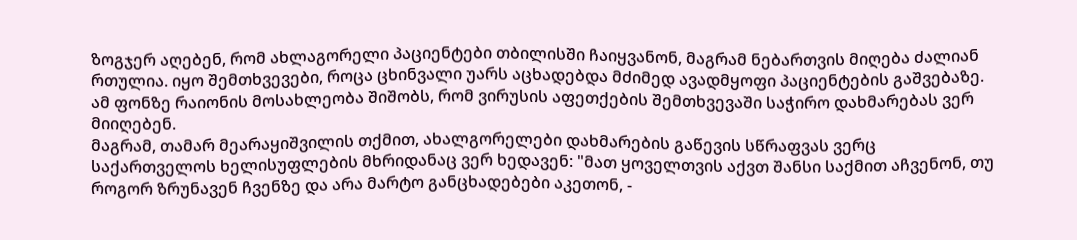ზოგჯერ აღებენ, რომ ახლაგორელი პაციენტები თბილისში ჩაიყვანონ, მაგრამ ნებართვის მიღება ძალიან რთულია. იყო შემთხვევები, როცა ცხინვალი უარს აცხადებდა მძიმედ ავადმყოფი პაციენტების გაშვებაზე. ამ ფონზე რაიონის მოსახლეობა შიშობს, რომ ვირუსის აფეთქების შემთხვევაში საჭირო დახმარებას ვერ მიიღებენ.
მაგრამ, თამარ მეარაყიშვილის თქმით, ახალგორელები დახმარების გაწევის სწრაფვას ვერც საქართველოს ხელისუფლების მხრიდანაც ვერ ხედავენ: "მათ ყოველთვის აქვთ შანსი საქმით აჩვენონ, თუ როგორ ზრუნავენ ჩვენზე და არა მარტო განცხადებები აკეთონ, -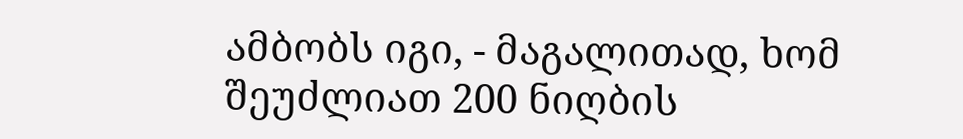ამბობს იგი, - მაგალითად, ხომ შეუძლიათ 200 ნიღბის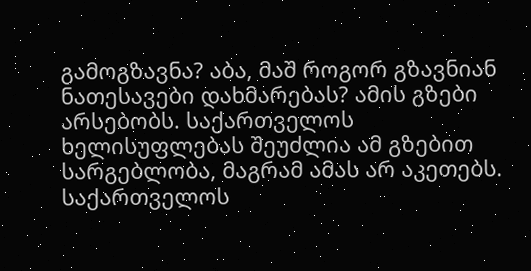გამოგზავნა? აბა, მაშ როგორ გზავნიან ნათესავები დახმარებას? ამის გზები არსებობს. საქართველოს ხელისუფლებას შეუძლია ამ გზებით სარგებლობა, მაგრამ ამას არ აკეთებს.
საქართველოს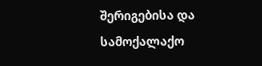შერიგებისა და სამოქალაქო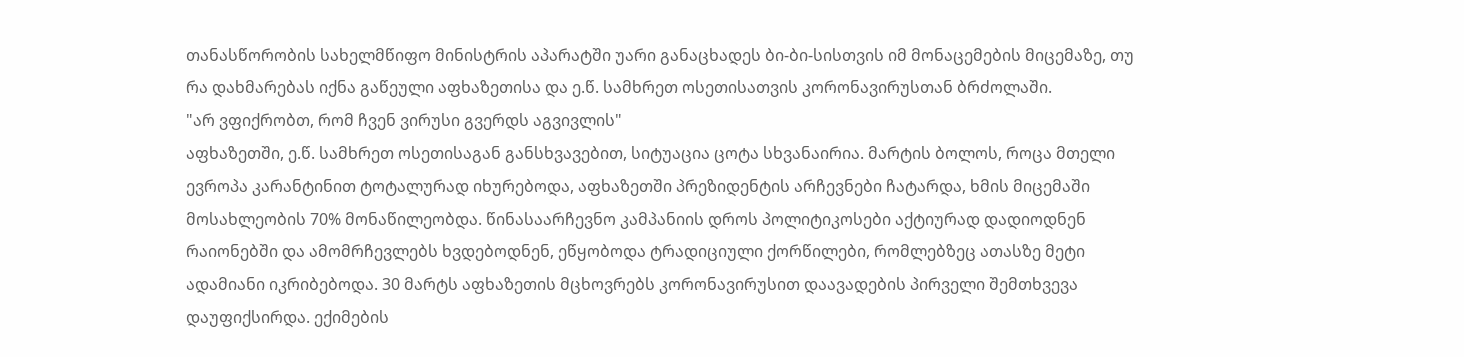თანასწორობის სახელმწიფო მინისტრის აპარატში უარი განაცხადეს ბი-ბი-სისთვის იმ მონაცემების მიცემაზე, თუ რა დახმარებას იქნა გაწეული აფხაზეთისა და ე.წ. სამხრეთ ოსეთისათვის კორონავირუსთან ბრძოლაში.
"არ ვფიქრობთ, რომ ჩვენ ვირუსი გვერდს აგვივლის"
აფხაზეთში, ე.წ. სამხრეთ ოსეთისაგან განსხვავებით, სიტუაცია ცოტა სხვანაირია. მარტის ბოლოს, როცა მთელი ევროპა კარანტინით ტოტალურად იხურებოდა, აფხაზეთში პრეზიდენტის არჩევნები ჩატარდა, ხმის მიცემაში მოსახლეობის 70% მონაწილეობდა. წინასაარჩევნო კამპანიის დროს პოლიტიკოსები აქტიურად დადიოდნენ რაიონებში და ამომრჩევლებს ხვდებოდნენ, ეწყობოდა ტრადიციული ქორწილები, რომლებზეც ათასზე მეტი ადამიანი იკრიბებოდა. 30 მარტს აფხაზეთის მცხოვრებს კორონავირუსით დაავადების პირველი შემთხვევა დაუფიქსირდა. ექიმების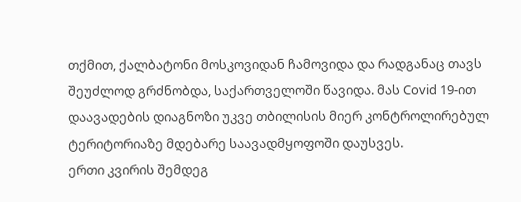თქმით, ქალბატონი მოსკოვიდან ჩამოვიდა და რადგანაც თავს შეუძლოდ გრძნობდა, საქართველოში წავიდა. მას Covid 19-ით დაავადების დიაგნოზი უკვე თბილისის მიერ კონტროლირებულ ტერიტორიაზე მდებარე საავადმყოფოში დაუსვეს.
ერთი კვირის შემდეგ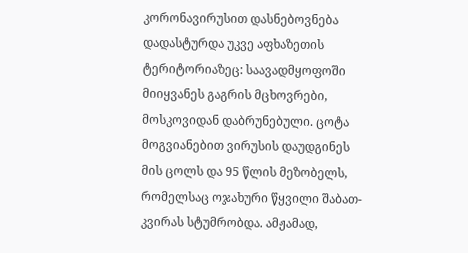კორონავირუსით დასნებოვნება დადასტურდა უკვე აფხაზეთის ტერიტორიაზეც: საავადმყოფოში მიიყვანეს გაგრის მცხოვრები, მოსკოვიდან დაბრუნებული. ცოტა მოგვიანებით ვირუსის დაუდგინეს მის ცოლს და 95 წლის მეზობელს, რომელსაც ოჯახური წყვილი შაბათ-კვირას სტუმრობდა. ამჟამად,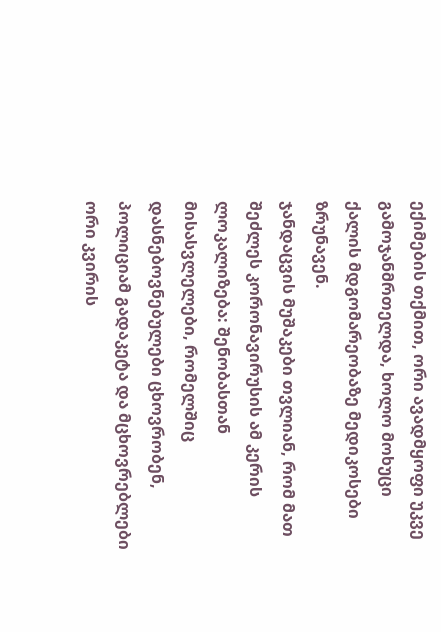ექიმების თქმით, ორი ავადმყოფი უკვე გამოჯანმრთელდა, ხოლო მოხუცი ქალის მდგომარეობაზე მედიკოსები ზრუნავენ.
ჯანდაცვის მუშაკები თვლიან, რომ მათ შეძლეს კორონავირუსის ამ კერის ლოკალიზება: შენობასთან მისასვლელები, რომელშიც დასნებოვნებულები ცხოვრობენ, პოლიციამ გადაკეტა და მცხოვრებლები ორი კვირის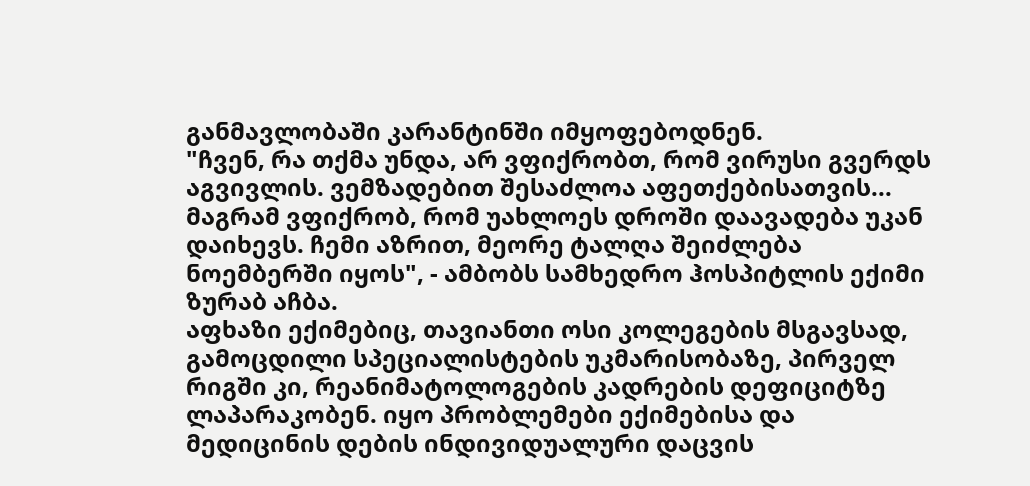განმავლობაში კარანტინში იმყოფებოდნენ.
"ჩვენ, რა თქმა უნდა, არ ვფიქრობთ, რომ ვირუსი გვერდს აგვივლის. ვემზადებით შესაძლოა აფეთქებისათვის... მაგრამ ვფიქრობ, რომ უახლოეს დროში დაავადება უკან დაიხევს. ჩემი აზრით, მეორე ტალღა შეიძლება ნოემბერში იყოს", - ამბობს სამხედრო ჰოსპიტლის ექიმი ზურაბ აჩბა.
აფხაზი ექიმებიც, თავიანთი ოსი კოლეგების მსგავსად, გამოცდილი სპეციალისტების უკმარისობაზე, პირველ რიგში კი, რეანიმატოლოგების კადრების დეფიციტზე ლაპარაკობენ. იყო პრობლემები ექიმებისა და მედიცინის დების ინდივიდუალური დაცვის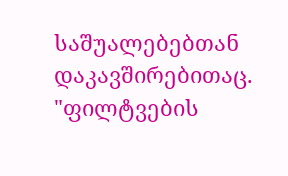საშუალებებთან დაკავშირებითაც.
"ფილტვების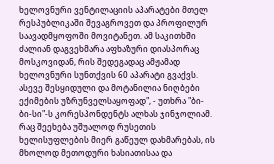ხელოვნური ვენტილაციის აპარატები მთელ რესპუბლიკაში შევაგროვეთ და პროფილურ საავადმყოფოში მოვიტანეთ. ამ საკითხში ძალიან დაგვეხმარა აფხაზური დიასპორაც მოსკოვიდან, რის შედეგადაც ამჟამად ხელოვნური სუნთქვის 60 აპარატი გვაქვს. ასევე შესყიდული და მოტანილია ნიღბები ექიმების უზრუნველსაყოფად", - უთხრა "ბი-ბი-სი"-ს კორესპონდენტს ალხას ჯინჯოლიამ. რაც შეეხება უშუალოდ რუსეთის ხელისუფლების მიერ გაწეულ დახმარებას, ის მხოლოდ მეთოდური ხასიათისაა და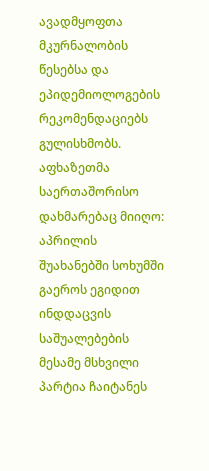ავადმყოფთა მკურნალობის წესებსა და ეპიდემიოლოგების რეკომენდაციებს გულისხმობს.
აფხაზეთმა საერთაშორისო დახმარებაც მიიღო: აპრილის შუახანებში სოხუმში გაეროს ეგიდით ინდდაცვის საშუალებების მესამე მსხვილი პარტია ჩაიტანეს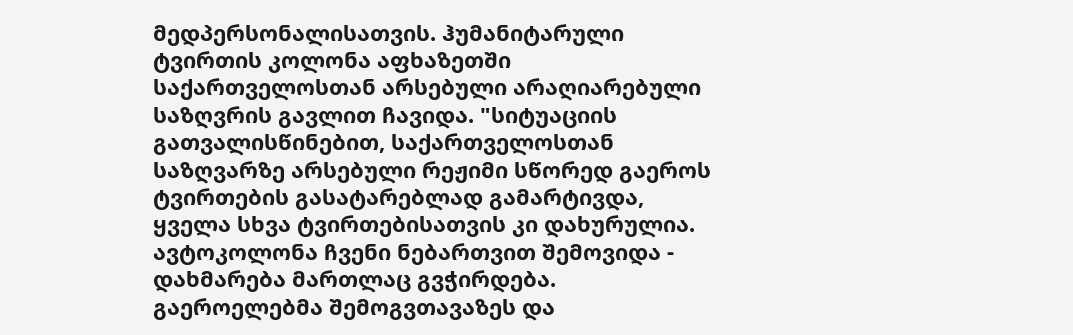მედპერსონალისათვის. ჰუმანიტარული ტვირთის კოლონა აფხაზეთში საქართველოსთან არსებული არაღიარებული საზღვრის გავლით ჩავიდა. "სიტუაციის გათვალისწინებით, საქართველოსთან საზღვარზე არსებული რეჟიმი სწორედ გაეროს ტვირთების გასატარებლად გამარტივდა, ყველა სხვა ტვირთებისათვის კი დახურულია. ავტოკოლონა ჩვენი ნებართვით შემოვიდა - დახმარება მართლაც გვჭირდება. გაეროელებმა შემოგვთავაზეს და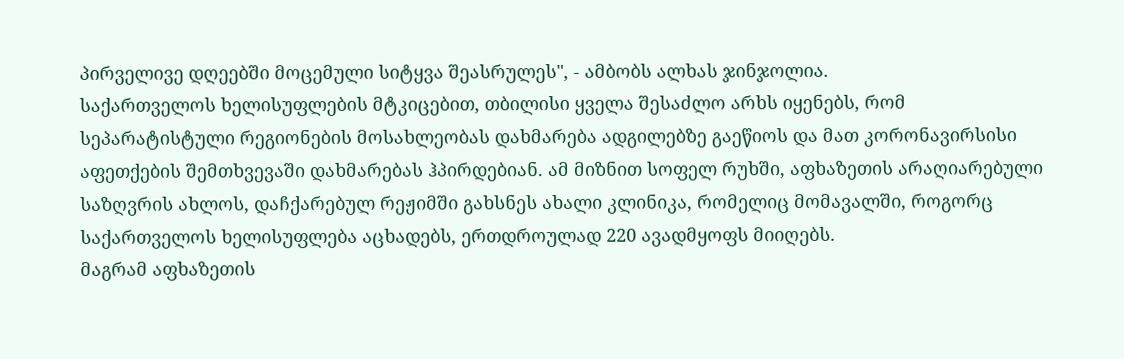პირველივე დღეებში მოცემული სიტყვა შეასრულეს", - ამბობს ალხას ჯინჯოლია.
საქართველოს ხელისუფლების მტკიცებით, თბილისი ყველა შესაძლო არხს იყენებს, რომ სეპარატისტული რეგიონების მოსახლეობას დახმარება ადგილებზე გაეწიოს და მათ კორონავირსისი აფეთქების შემთხვევაში დახმარებას ჰპირდებიან. ამ მიზნით სოფელ რუხში, აფხაზეთის არაღიარებული საზღვრის ახლოს, დაჩქარებულ რეჟიმში გახსნეს ახალი კლინიკა, რომელიც მომავალში, როგორც საქართველოს ხელისუფლება აცხადებს, ერთდროულად 220 ავადმყოფს მიიღებს.
მაგრამ აფხაზეთის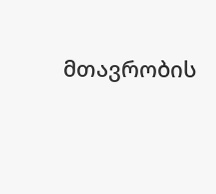მთავრობის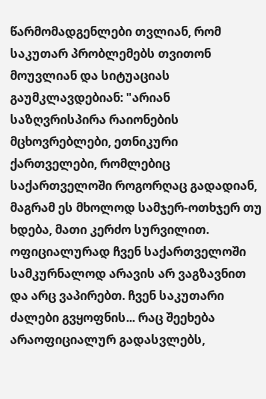წარმომადგენლები თვლიან, რომ საკუთარ პრობლემებს თვითონ მოუვლიან და სიტუაციას გაუმკლავდებიან: "არიან საზღვრისპირა რაიონების მცხოვრებლები, ეთნიკური ქართველები, რომლებიც საქართველოში როგორღაც გადადიან, მაგრამ ეს მხოლოდ სამჯერ-ოთხჯერ თუ ხდება, მათი კერძო სურვილით. ოფიციალურად ჩვენ საქართველოში სამკურნალოდ არავის არ ვაგზავნით და არც ვაპირებთ. ჩვენ საკუთარი ძალები გვყოფნის... რაც შეეხება არაოფიციალურ გადასვლებს,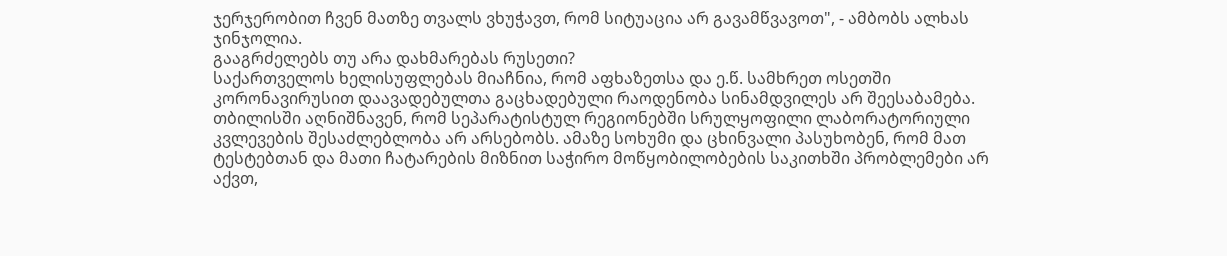ჯერჯერობით ჩვენ მათზე თვალს ვხუჭავთ, რომ სიტუაცია არ გავამწვავოთ", - ამბობს ალხას ჯინჯოლია.
გააგრძელებს თუ არა დახმარებას რუსეთი?
საქართველოს ხელისუფლებას მიაჩნია, რომ აფხაზეთსა და ე.წ. სამხრეთ ოსეთში კორონავირუსით დაავადებულთა გაცხადებული რაოდენობა სინამდვილეს არ შეესაბამება. თბილისში აღნიშნავენ, რომ სეპარატისტულ რეგიონებში სრულყოფილი ლაბორატორიული კვლევების შესაძლებლობა არ არსებობს. ამაზე სოხუმი და ცხინვალი პასუხობენ, რომ მათ ტესტებთან და მათი ჩატარების მიზნით საჭირო მოწყობილობების საკითხში პრობლემები არ აქვთ,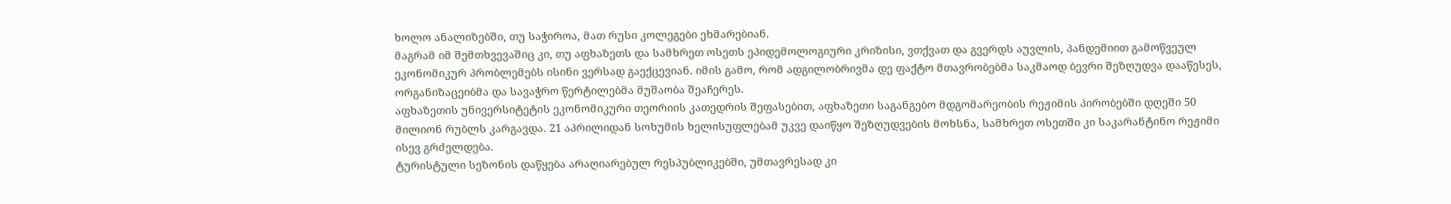ხოლო ანალიზებში, თუ საჭიროა, მათ რუსი კოლეგები ეხმარებიან.
მაგრამ იმ შემთხვევაშიც კი, თუ აფხაზეთს და სამხრეთ ოსეთს ეპიდემოლოგიური კრიზისი, ვთქვათ და გვერდს აუვლის, პანდემიით გამოწვეულ ეკონომიკურ პრობლემებს ისინი ვერსად გაექცევიან. იმის გამო, რომ ადგილობრივმა დე ფაქტო მთავრობებმა საკმაოდ ბევრი შეზღუდვა დააწესეს, ორგანიზაცეიბმა და სავაჭრო წერტილებმა მუშაობა შეაჩერეს.
აფხაზეთის უნივერსიტეტის ეკონომიკური თეორიის კათედრის შეფასებით, აფხაზეთი საგანგებო მდგომარეობის რეჟიმის პირობებში დღეში 50 მილიონ რუბლს კარგავდა. 21 აპრილიდან სოხუმის ხელისუფლებამ უკვე დაიწყო შეზღუდვების მოხსნა, სამხრეთ ოსეთში კი საკარანტინო რეჟიმი ისევ გრძელდება.
ტურისტული სეზონის დაწყება არაღიარებულ რესპუბლიკებში, უმთავრესად კი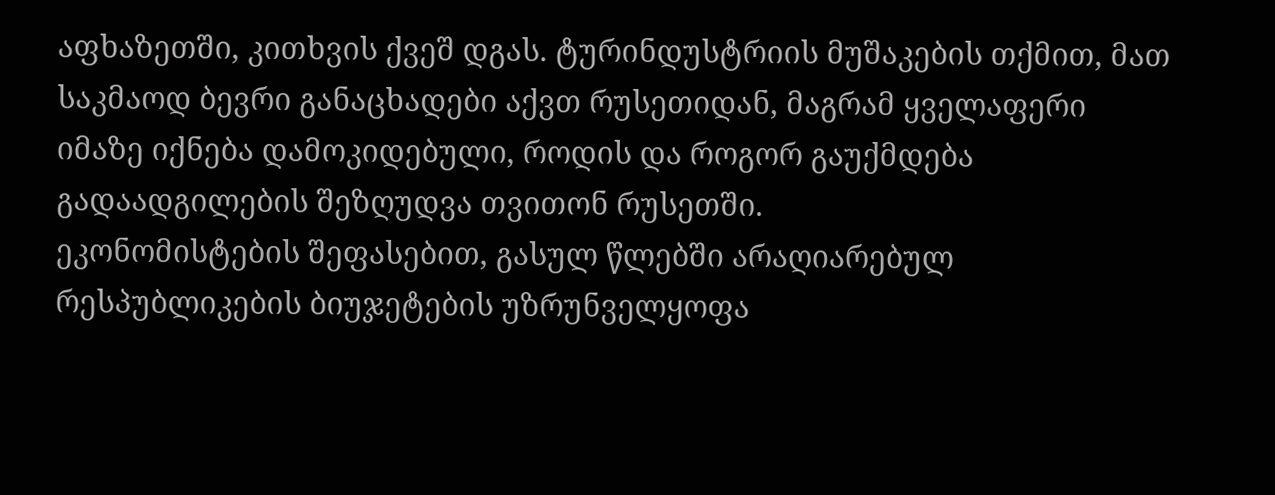აფხაზეთში, კითხვის ქვეშ დგას. ტურინდუსტრიის მუშაკების თქმით, მათ საკმაოდ ბევრი განაცხადები აქვთ რუსეთიდან, მაგრამ ყველაფერი იმაზე იქნება დამოკიდებული, როდის და როგორ გაუქმდება გადაადგილების შეზღუდვა თვითონ რუსეთში.
ეკონომისტების შეფასებით, გასულ წლებში არაღიარებულ რესპუბლიკების ბიუჯეტების უზრუნველყოფა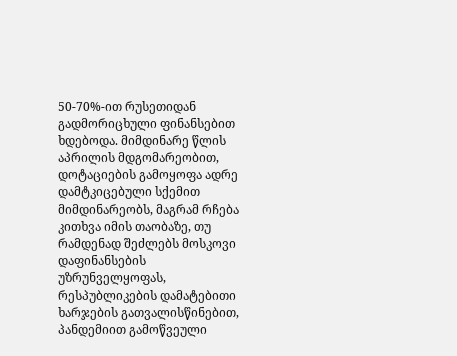50-70%-ით რუსეთიდან გადმორიცხული ფინანსებით ხდებოდა. მიმდინარე წლის აპრილის მდგომარეობით, დოტაციების გამოყოფა ადრე დამტკიცებული სქემით მიმდინარეობს, მაგრამ რჩება კითხვა იმის თაობაზე, თუ რამდენად შეძლებს მოსკოვი დაფინანსების უზრუნველყოფას, რესპუბლიკების დამატებითი ხარჯების გათვალისწინებით, პანდემიით გამოწვეული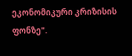ეკონომიკური კრიზისის ფონზე".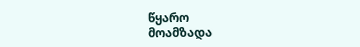წყარო
მოამზადა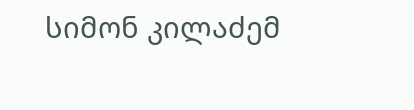სიმონ კილაძემ